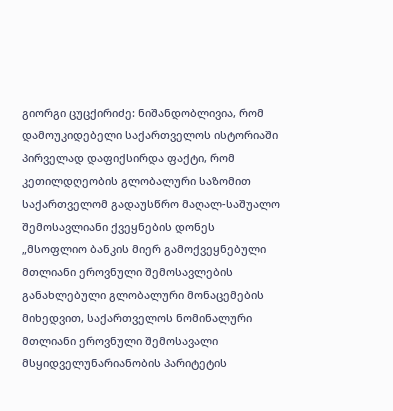გიორგი ცუცქირიძე: ნიშანდობლივია, რომ დამოუკიდებელი საქართველოს ისტორიაში პირველად დაფიქსირდა ფაქტი, რომ კეთილდღეობის გლობალური საზომით საქართველომ გადაუსწრო მაღალ-საშუალო შემოსავლიანი ქვეყნების დონეს
„მსოფლიო ბანკის მიერ გამოქვეყნებული მთლიანი ეროვნული შემოსავლების განახლებული გლობალური მონაცემების მიხედვით, საქართველოს ნომინალური მთლიანი ეროვნული შემოსავალი მსყიდველუნარიანობის პარიტეტის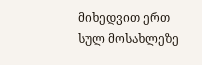მიხედვით ერთ სულ მოსახლეზე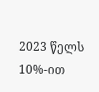2023 წელს 10%-ით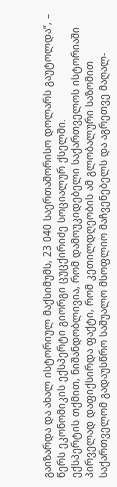გაიზარდა და ახალ ისტორიულ მაქსიმუმს, 23 040 საერთაშორისო დოლარს გაუტოლდა“, – წერს ეკონომიკის ექსპერტი გიორგი ცუცქირიძე სოციალურ ქსელში.
ექსპერტის თქმით, ნიშანდობლივია, რომ დამოუკიდებელი საქართველოს ისტორიაში პირველად დაფიქსირდა ფაქტი, რომ კეთილდღეობის ამ გლობალური საზომით საქართველომ გადაუსწრო საშუალო მსოფლიო მაჩვენებელს და აგრეთვე მაღალ-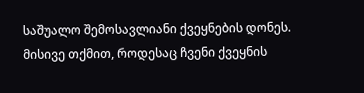საშუალო შემოსავლიანი ქვეყნების დონეს.
მისივე თქმით, როდესაც ჩვენი ქვეყნის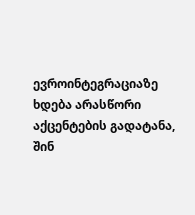ევროინტეგრაციაზე ხდება არასწორი აქცენტების გადატანა, შინ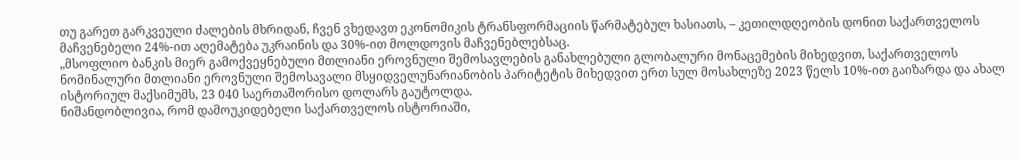თუ გარეთ გარკვეული ძალების მხრიდან, ჩვენ ვხედავთ ეკონომიკის ტრანსფორმაციის წარმატებულ ხასიათს, – კეთილდღეობის დონით საქართველოს მაჩვენებელი 24%-ით აღემატება უკრაინის და 30%-ით მოლდოვის მაჩვენებლებსაც.
„მსოფლიო ბანკის მიერ გამოქვეყნებული მთლიანი ეროვნული შემოსავლების განახლებული გლობალური მონაცემების მიხედვით, საქართველოს ნომინალური მთლიანი ეროვნული შემოსავალი მსყიდველუნარიანობის პარიტეტის მიხედვით ერთ სულ მოსახლეზე 2023 წელს 10%-ით გაიზარდა და ახალ ისტორიულ მაქსიმუმს, 23 040 საერთაშორისო დოლარს გაუტოლდა.
ნიშანდობლივია, რომ დამოუკიდებელი საქართველოს ისტორიაში,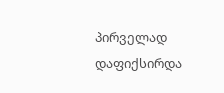პირველად დაფიქსირდა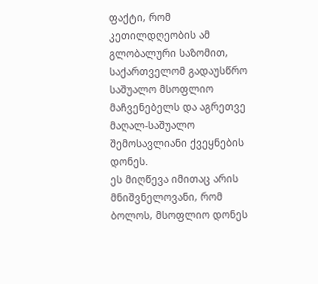ფაქტი, რომ კეთილდღეობის ამ გლობალური საზომით, საქართველომ გადაუსწრო საშუალო მსოფლიო მაჩვენებელს და აგრეთვე მაღალ-საშუალო შემოსავლიანი ქვეყნების დონეს.
ეს მიღწევა იმითაც არის მნიშვნელოვანი, რომ ბოლოს, მსოფლიო დონეს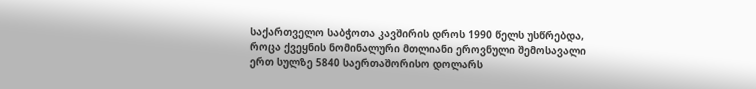საქართველო საბჭოთა კავშირის დროს 1990 წელს უსწრებდა, როცა ქვეყნის ნომინალური მთლიანი ეროვნული შემოსავალი ერთ სულზე 5840 საერთაშორისო დოლარს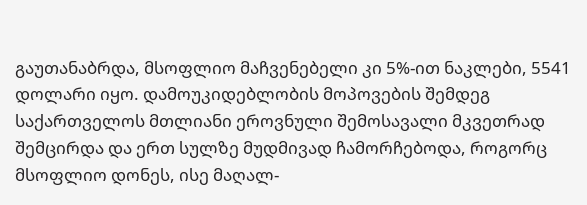გაუთანაბრდა, მსოფლიო მაჩვენებელი კი 5%-ით ნაკლები, 5541 დოლარი იყო. დამოუკიდებლობის მოპოვების შემდეგ საქართველოს მთლიანი ეროვნული შემოსავალი მკვეთრად შემცირდა და ერთ სულზე მუდმივად ჩამორჩებოდა, როგორც მსოფლიო დონეს, ისე მაღალ-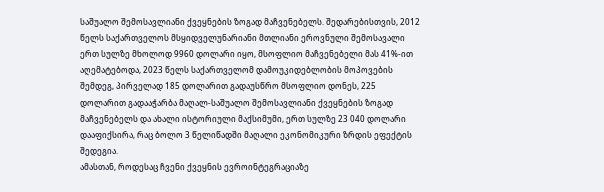საშუალო შემოსავლიანი ქვეყნების ზოგად მაჩვენებელს. შედარებისთვის, 2012 წელს საქართველოს მსყიდველუნარიანი მთლიანი ეროვნული შემოსავალი ერთ სულზე მხოლოდ 9960 დოლარი იყო, მსოფლიო მაჩვენებელი მას 41%-ით აღემატებოდა, 2023 წელს საქართველომ დამოუკიდებლობის მოპოვების შემდეგ, პირველად 185 დოლარით გადაუსწრო მსოფლიო დონეს, 225 დოლარით გადააჭარბა მაღალ-საშუალო შემოსავლიანი ქვეყნების ზოგად მაჩვენებელს და ახალი ისტორიული მაქსიმუმი, ერთ სულზე 23 040 დოლარი დააფიქსირა, რაც ბოლო 3 წელიწადში მაღალი ეკონომიკური ზრდის ეფექტის შედეგია.
ამასთან, როდესაც ჩვენი ქვეყნის ევროინტეგრაციაზე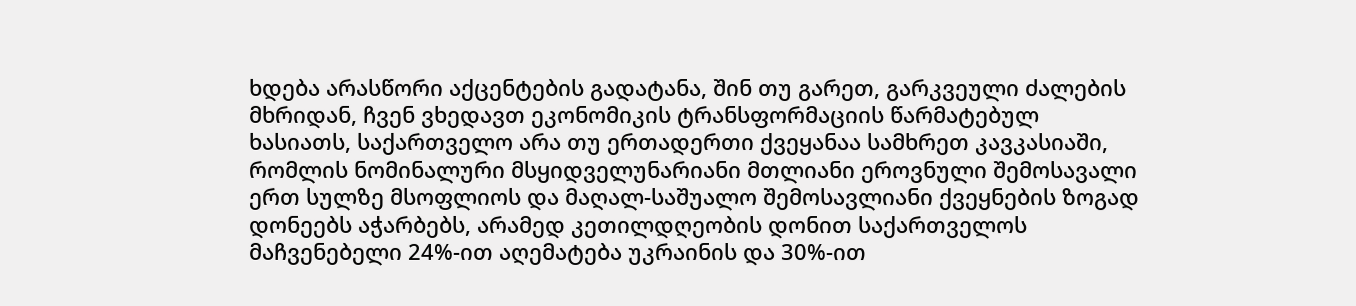ხდება არასწორი აქცენტების გადატანა, შინ თუ გარეთ, გარკვეული ძალების მხრიდან, ჩვენ ვხედავთ ეკონომიკის ტრანსფორმაციის წარმატებულ ხასიათს, საქართველო არა თუ ერთადერთი ქვეყანაა სამხრეთ კავკასიაში, რომლის ნომინალური მსყიდველუნარიანი მთლიანი ეროვნული შემოსავალი ერთ სულზე მსოფლიოს და მაღალ-საშუალო შემოსავლიანი ქვეყნების ზოგად დონეებს აჭარბებს, არამედ კეთილდღეობის დონით საქართველოს მაჩვენებელი 24%-ით აღემატება უკრაინის და 30%-ით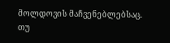მოლდოვის მაჩვენებლებსაც.
თუ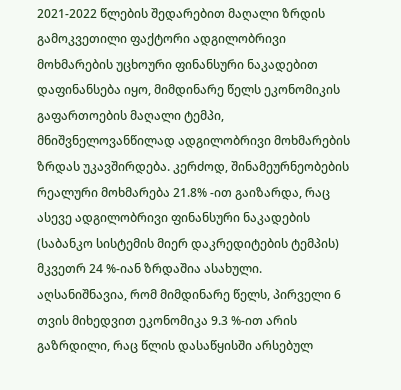2021-2022 წლების შედარებით მაღალი ზრდის გამოკვეთილი ფაქტორი ადგილობრივი მოხმარების უცხოური ფინანსური ნაკადებით დაფინანსება იყო, მიმდინარე წელს ეკონომიკის გაფართოების მაღალი ტემპი, მნიშვნელოვანწილად ადგილობრივი მოხმარების ზრდას უკავშირდება. კერძოდ, შინამეურნეობების რეალური მოხმარება 21.8% -ით გაიზარდა, რაც ასევე ადგილობრივი ფინანსური ნაკადების (საბანკო სისტემის მიერ დაკრედიტების ტემპის) მკვეთრ 24 %-იან ზრდაშია ასახული.
აღსანიშნავია, რომ მიმდინარე წელს, პირველი 6 თვის მიხედვით ეკონომიკა 9.3 %-ით არის გაზრდილი, რაც წლის დასაწყისში არსებულ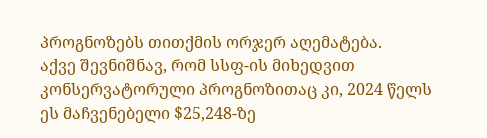პროგნოზებს თითქმის ორჯერ აღემატება.
აქვე შევნიშნავ, რომ სსფ-ის მიხედვით კონსერვატორული პროგნოზითაც კი, 2024 წელს ეს მაჩვენებელი $25,248-ზე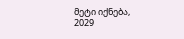მეტი იქნება, 2029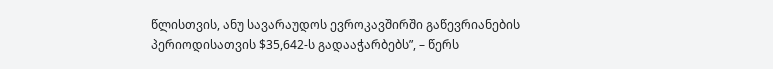წლისთვის, ანუ სავარაუდოს ევროკავშირში გაწევრიანების პერიოდისათვის $35,642-ს გადააჭარბებს”, – წერს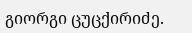გიორგი ცუცქირიძე.